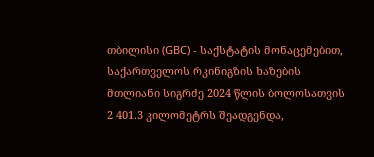თბილისი (GBC) - საქსტატის მონაცემებით, საქართველოს რკინიგზის ხაზების მთლიანი სიგრძე 2024 წლის ბოლოსათვის 2 401.3 კილომეტრს შეადგენდა,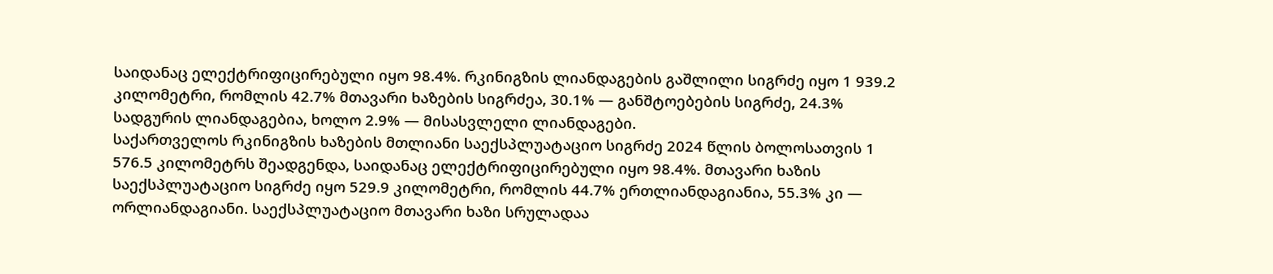საიდანაც ელექტრიფიცირებული იყო 98.4%. რკინიგზის ლიანდაგების გაშლილი სიგრძე იყო 1 939.2 კილომეტრი, რომლის 42.7% მთავარი ხაზების სიგრძეა, 30.1% — განშტოებების სიგრძე, 24.3% სადგურის ლიანდაგებია, ხოლო 2.9% — მისასვლელი ლიანდაგები.
საქართველოს რკინიგზის ხაზების მთლიანი საექსპლუატაციო სიგრძე 2024 წლის ბოლოსათვის 1 576.5 კილომეტრს შეადგენდა, საიდანაც ელექტრიფიცირებული იყო 98.4%. მთავარი ხაზის საექსპლუატაციო სიგრძე იყო 529.9 კილომეტრი, რომლის 44.7% ერთლიანდაგიანია, 55.3% კი — ორლიანდაგიანი. საექსპლუატაციო მთავარი ხაზი სრულადაა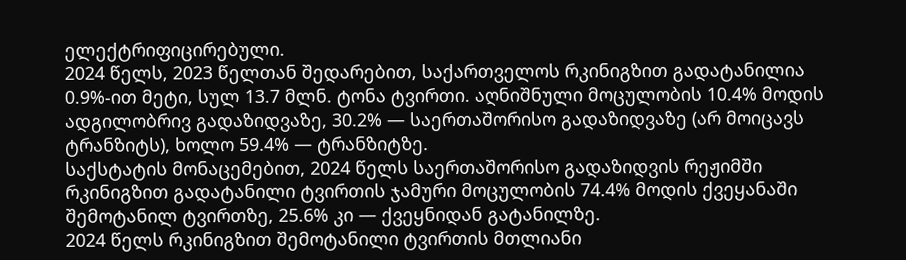ელექტრიფიცირებული.
2024 წელს, 2023 წელთან შედარებით, საქართველოს რკინიგზით გადატანილია 0.9%-ით მეტი, სულ 13.7 მლნ. ტონა ტვირთი. აღნიშნული მოცულობის 10.4% მოდის ადგილობრივ გადაზიდვაზე, 30.2% — საერთაშორისო გადაზიდვაზე (არ მოიცავს ტრანზიტს), ხოლო 59.4% — ტრანზიტზე.
საქსტატის მონაცემებით, 2024 წელს საერთაშორისო გადაზიდვის რეჟიმში რკინიგზით გადატანილი ტვირთის ჯამური მოცულობის 74.4% მოდის ქვეყანაში შემოტანილ ტვირთზე, 25.6% კი — ქვეყნიდან გატანილზე.
2024 წელს რკინიგზით შემოტანილი ტვირთის მთლიანი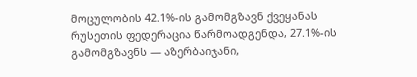მოცულობის 42.1%-ის გამომგზავნ ქვეყანას რუსეთის ფედერაცია წარმოადგენდა, 27.1%-ის გამომგზავნს — აზერბაიჯანი,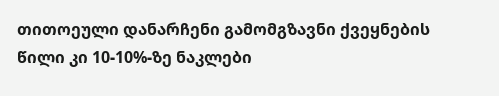თითოეული დანარჩენი გამომგზავნი ქვეყნების წილი კი 10-10%-ზე ნაკლები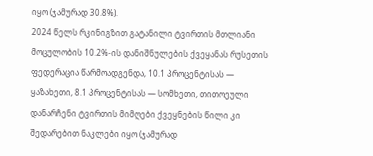იყო (ჯამურად 30.8%).
2024 წელს რკინიგზით გატანილი ტვირთის მთლიანი მოცულობის 10.2%-ის დანიშნულების ქვეყანას რუსეთის ფედერაცია წარმოადგენდა, 10.1 პროცენტისას — ყაზახეთი, 8.1 პროცენტისას — სომხეთი, თითოეული დანარჩენი ტვირთის მიმღები ქვეყნების წილი კი შედარებით ნაკლები იყო (ჯამურად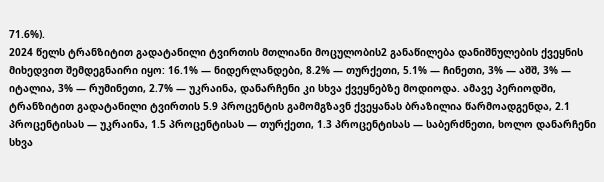71.6%).
2024 წელს ტრანზიტით გადატანილი ტვირთის მთლიანი მოცულობის2 განაწილება დანიშნულების ქვეყნის მიხედვით შემდეგნაირი იყო: 16.1% — ნიდერლანდები, 8.2% — თურქეთი, 5.1% — ჩინეთი, 3% — აშშ, 3% — იტალია, 3% — რუმინეთი, 2.7% — უკრაინა, დანარჩენი კი სხვა ქვეყნებზე მოდიოდა. ამავე პერიოდში, ტრანზიტით გადატანილი ტვირთის 5.9 პროცენტის გამომგზავნ ქვეყანას ბრაზილია წარმოადგენდა, 2.1 პროცენტისას — უკრაინა, 1.5 პროცენტისას — თურქეთი, 1.3 პროცენტისას — საბერძნეთი, ხოლო დანარჩენი სხვა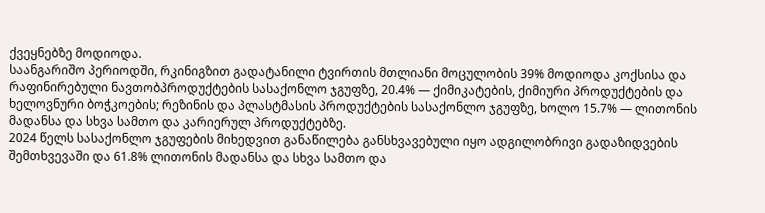ქვეყნებზე მოდიოდა.
საანგარიშო პერიოდში, რკინიგზით გადატანილი ტვირთის მთლიანი მოცულობის 39% მოდიოდა კოქსისა და რაფინირებული ნავთობპროდუქტების სასაქონლო ჯგუფზე, 20.4% — ქიმიკატების, ქიმიური პროდუქტების და ხელოვნური ბოჭკოების; რეზინის და პლასტმასის პროდუქტების სასაქონლო ჯგუფზე, ხოლო 15.7% — ლითონის მადანსა და სხვა სამთო და კარიერულ პროდუქტებზე.
2024 წელს სასაქონლო ჯგუფების მიხედვით განაწილება განსხვავებული იყო ადგილობრივი გადაზიდვების შემთხვევაში და 61.8% ლითონის მადანსა და სხვა სამთო და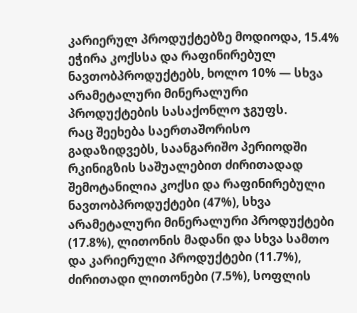კარიერულ პროდუქტებზე მოდიოდა, 15.4% ეჭირა კოქსსა და რაფინირებულ ნავთობპროდუქტებს, ხოლო 10% — სხვა არამეტალური მინერალური პროდუქტების სასაქონლო ჯგუფს.
რაც შეეხება საერთაშორისო გადაზიდვებს, საანგარიშო პერიოდში რკინიგზის საშუალებით ძირითადად შემოტანილია კოქსი და რაფინირებული ნავთობპროდუქტები (47%), სხვა არამეტალური მინერალური პროდუქტები (17.8%), ლითონის მადანი და სხვა სამთო და კარიერული პროდუქტები (11.7%), ძირითადი ლითონები (7.5%), სოფლის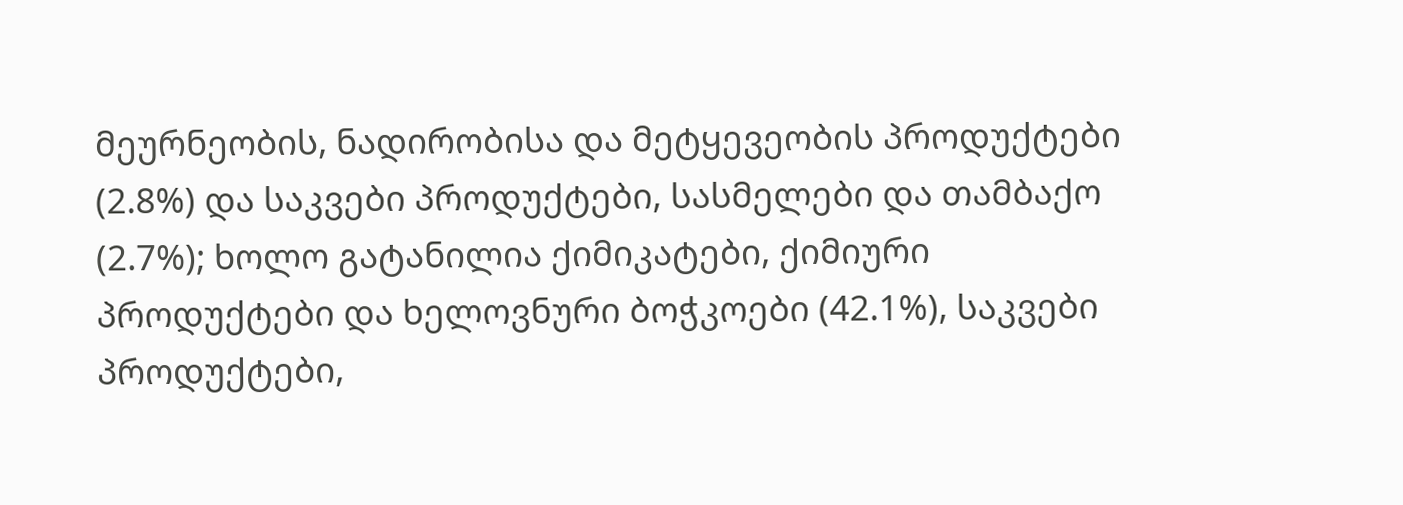მეურნეობის, ნადირობისა და მეტყევეობის პროდუქტები (2.8%) და საკვები პროდუქტები, სასმელები და თამბაქო (2.7%); ხოლო გატანილია ქიმიკატები, ქიმიური პროდუქტები და ხელოვნური ბოჭკოები (42.1%), საკვები პროდუქტები,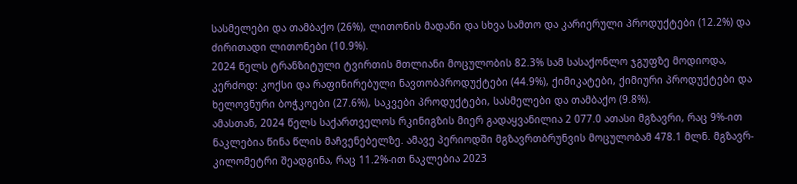სასმელები და თამბაქო (26%), ლითონის მადანი და სხვა სამთო და კარიერული პროდუქტები (12.2%) და ძირითადი ლითონები (10.9%).
2024 წელს ტრანზიტული ტვირთის მთლიანი მოცულობის 82.3% სამ სასაქონლო ჯგუფზე მოდიოდა, კერძოდ: კოქსი და რაფინირებული ნავთობპროდუქტები (44.9%), ქიმიკატები, ქიმიური პროდუქტები და ხელოვნური ბოჭკოები (27.6%), საკვები პროდუქტები, სასმელები და თამბაქო (9.8%).
ამასთან, 2024 წელს საქართველოს რკინიგზის მიერ გადაყვანილია 2 077.0 ათასი მგზავრი, რაც 9%-ით ნაკლებია წინა წლის მაჩვენებელზე. ამავე პერიოდში მგზავრთბრუნვის მოცულობამ 478.1 მლნ. მგზავრ-კილომეტრი შეადგინა, რაც 11.2%-ით ნაკლებია 2023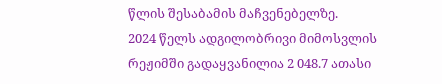წლის შესაბამის მაჩვენებელზე.
2024 წელს ადგილობრივი მიმოსვლის რეჟიმში გადაყვანილია 2 048.7 ათასი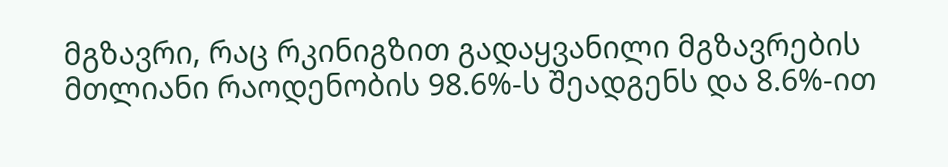მგზავრი, რაც რკინიგზით გადაყვანილი მგზავრების მთლიანი რაოდენობის 98.6%-ს შეადგენს და 8.6%-ით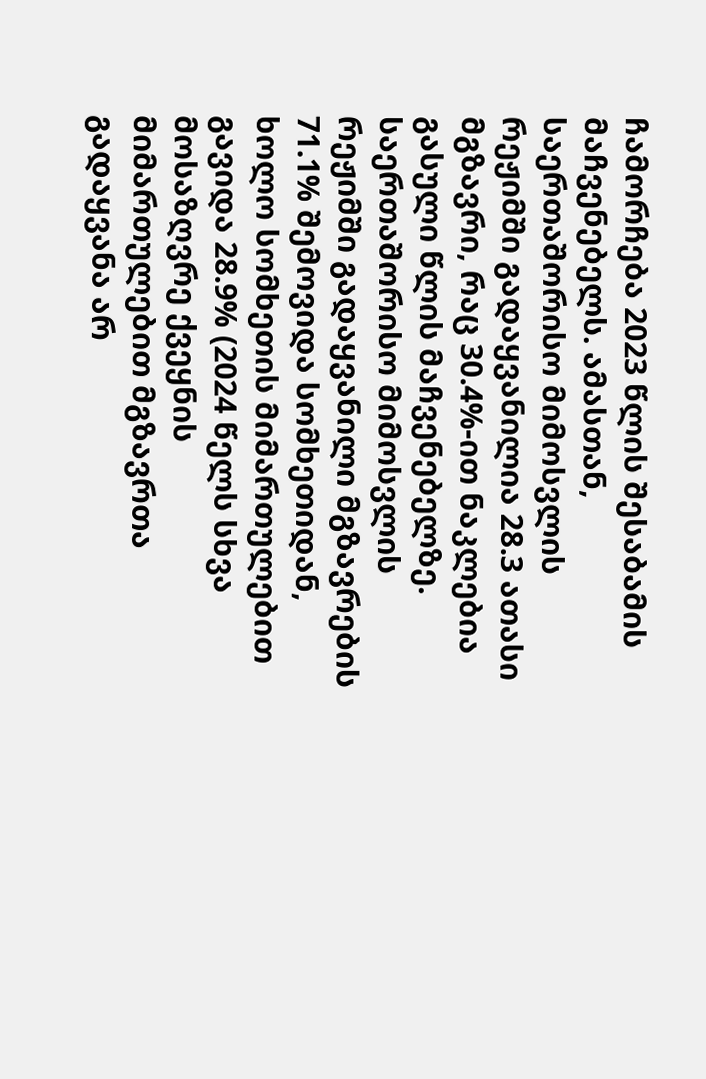ჩამორჩება 2023 წლის შესაბამის მაჩვენებელს. ამასთან, საერთაშორისო მიმოსვლის რეჟიმში გადაყვანილია 28.3 ათასი მგზავრი, რაც 30.4%-ით ნაკლებია გასული წლის მაჩვენებელზე. საერთაშორისო მიმოსვლის რეჟიმში გადაყვანილი მგზავრების 71.1% შემოვიდა სომხეთიდან, ხოლო სომხეთის მიმართულებით გავიდა 28.9% (2024 წელს სხვა მოსაზღვრე ქვეყნის მიმართულებით მგზავრთა გადაყვანა არ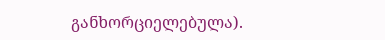განხორციელებულა).